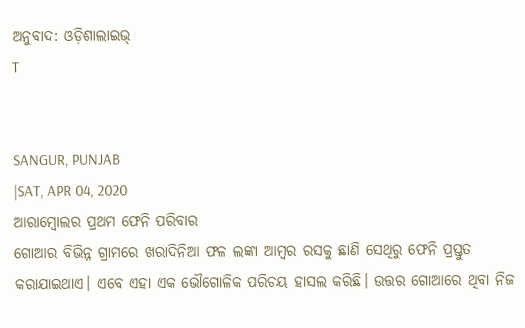ଅନୁବାଦ: ଓଡ଼ିଶାଲାଇଭ୍
T


SANGUR, PUNJAB
|SAT, APR 04, 2020
ଆରାମ୍ବୋଲର ପ୍ରଥମ ଫେନି ପରିବାର
ଗୋଆର ବିଭିନ୍ନ ଗ୍ରାମରେ ଖରାଦିନିଆ ଫଳ ଲଙ୍କା ଆମ୍ବର ରସକୁ ଛାଣି ସେଥିରୁ ଫେନି ପ୍ରସ୍ତୁତ କରାଯାଇଥାଏ। ଏବେ ଏହା ଏକ ଭୌଗୋଳିକ ପରିଚୟ ହାସଲ କରିଛି। ଉତ୍ତର ଗୋଆରେ ଥିବା ନିଜ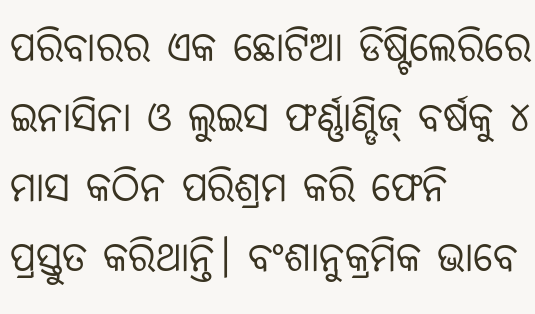ପରିବାରର ଏକ ଛୋଟିଆ ଡିଷ୍ଟିଲେରିରେ ଇନାସିନା ଓ ଲୁଇସ ଫର୍ଣ୍ଣାଣ୍ଡିଜ୍ ବର୍ଷକୁ ୪ ମାସ କଠିନ ପରିଶ୍ରମ କରି ଫେନି ପ୍ରସ୍ତୁତ କରିଥାନ୍ତି। ବଂଶାନୁକ୍ରମିକ ଭାବେ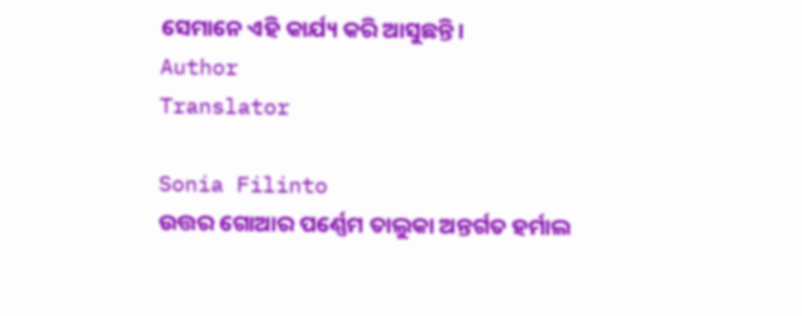ସେମାନେ ଏହି କାର୍ଯ୍ୟ କରି ଆସୁଛନ୍ତି।
Author
Translator

Sonia Filinto
ଉତ୍ତର ଗୋଆର ପର୍ଣ୍ଣେମ ତାଲୁକା ଅନ୍ତର୍ଗତ ହର୍ମାଲ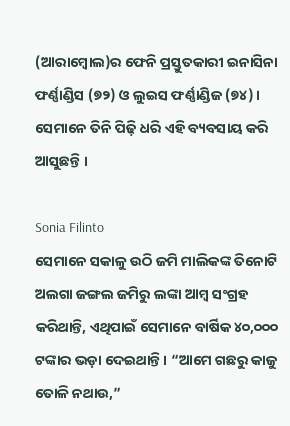(ଆରାମ୍ବୋଲ)ର ଫେନି ପ୍ରସ୍ତୁତକାରୀ ଇନାସିନା ଫର୍ଣ୍ଣାଣ୍ଡିସ (୭୨) ଓ ଲୁଇସ ଫର୍ଣ୍ଣାଣ୍ଡିଜ (୭୪)। ସେମାନେ ତିନି ପିଢ଼ି ଧରି ଏହି ବ୍ୟବସାୟ କରି ଆସୁଛନ୍ତି ।

Sonia Filinto
ସେମାନେ ସକାଳୁ ଉଠି ଜମି ମାଲିକଙ୍କ ତିନୋଟି ଅଲଗା ଜଙ୍ଗଲ ଜମିରୁ ଲଙ୍କା ଆମ୍ବ ସଂଗ୍ରହ କରିଥାନ୍ତି, ଏଥିପାଇଁ ସେମାନେ ବାର୍ଷିକ ୪୦,୦୦୦ ଟଙ୍କାର ଭଡ଼ା ଦେଇଥାନ୍ତି । “ଆମେ ଗଛରୁ କାଜୁ ତୋଳି ନଥାଉ,”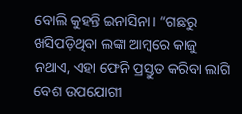ବୋଲି କୁହନ୍ତି ଇନାସିନା। “ଗଛରୁ ଖସିପଡ଼ିଥିବା ଲଙ୍କା ଆମ୍ବରେ କାଜୁ ନଥାଏ, ଏହା ଫେନି ପ୍ରସ୍ତୁତ କରିବା ଲାଗି ବେଶ ଉପଯୋଗୀ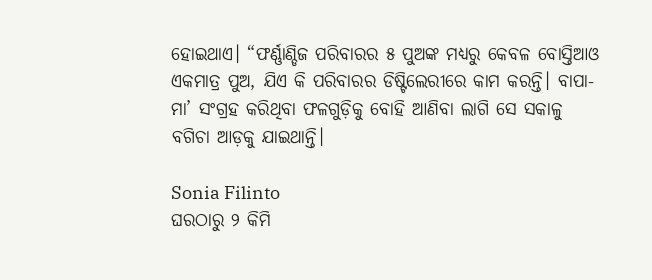ହୋଇଥାଏ। “ଫର୍ଣ୍ଣାଣ୍ଡିଜ ପରିବାରର ୫ ପୁଅଙ୍କ ମଧ୍ୟରୁ କେବଳ ବୋସ୍ତିଆଓ ଏକମାତ୍ର ପୁଅ, ଯିଏ କି ପରିବାରର ଡିଷ୍ଟିଲେରୀରେ କାମ କରନ୍ତି। ବାପା-ମା’ ସଂଗ୍ରହ କରିଥିବା ଫଳଗୁଡ଼ିକୁ ବୋହି ଆଣିବା ଲାଗି ସେ ସକାଳୁ ବଗିଚା ଆଡ଼କୁ ଯାଇଥାନ୍ତି।

Sonia Filinto
ଘରଠାରୁ ୨ କିମି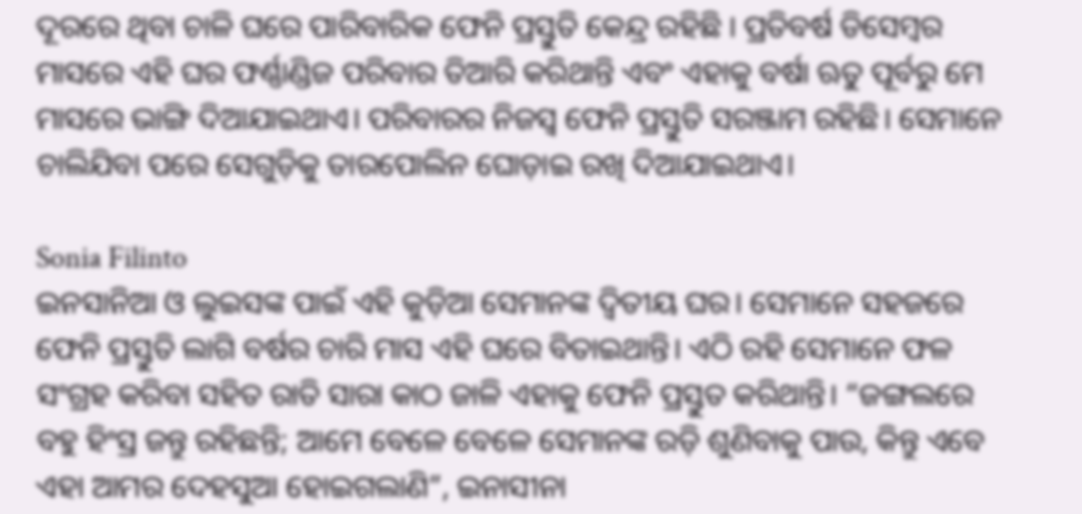ଦୂରରେ ଥିବା ଚାଳି ଘରେ ପାରିବାରିକ ଫେନି ପ୍ରସ୍ତୁତି କେନ୍ଦ୍ର ରହିଛି । ପ୍ରତିବର୍ଷ ଡିସେମ୍ବର ମାସରେ ଏହି ଘର ଫର୍ଣ୍ଣାଣ୍ଡିଜ ପରିବାର ତିଆରି କରିଥାନ୍ତି ଏବଂ ଏହାକୁ ବର୍ଷା ଋତୁ ପୂର୍ବରୁ ମେ ମାସରେ ଭାଙ୍ଗି ଦିଆଯାଇଥାଏ। ପରିବାରର ନିଜସ୍ୱ ଫେନି ପ୍ରସ୍ତୁତି ସରଞ୍ଜାମ ରହିଛି। ସେମାନେ ଚାଲିଯିବା ପରେ ସେଗୁଡ଼ିକୁ ତାରପୋଲିନ ଘୋଡ଼ାଇ ରଖି ଦିଆଯାଇଥାଏ।

Sonia Filinto
ଇନସାନିଆ ଓ ଲୁଇସଙ୍କ ପାଇଁ ଏହି କୁଡ଼ିଆ ସେମାନଙ୍କ ଦ୍ୱିତୀୟ ଘର। ସେମାନେ ସହଜରେ ଫେନି ପ୍ରସ୍ତୁତି ଲାଗି ବର୍ଷର ଚାରି ମାସ ଏହି ଘରେ ବିତାଇଥାନ୍ତି। ଏଠି ରହି ସେମାନେ ଫଳ ସଂଗ୍ରହ କରିବା ସହିତ ରାତି ସାରା କାଠ ଜାଳି ଏହାକୁ ଫେନି ପ୍ରସ୍ତୁତ କରିଥାନ୍ତି। “ଜଙ୍ଗଲରେ ବହୁ ହିଂସ୍ର ଜନ୍ତୁ ରହିଛନ୍ତି; ଆମେ ବେଳେ ବେଳେ ସେମାନଙ୍କ ରଡ଼ି ଶୁଣିବାକୁ ପାଉ, କିନ୍ତୁ ଏବେ ଏହା ଆମର ଦେହସୁଆ ହୋଇଗଲାଣି”, ଇନାସୀନା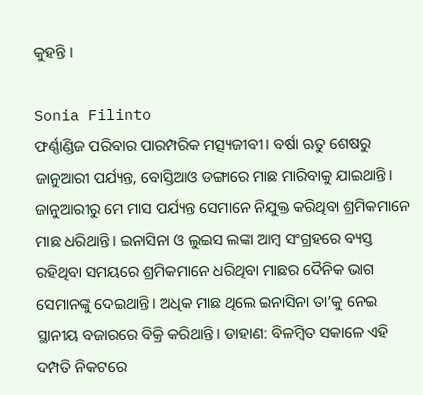କୁହନ୍ତି ।

Sonia Filinto
ଫର୍ଣ୍ଣାଣ୍ଡିଜ ପରିବାର ପାରମ୍ପରିକ ମତ୍ସ୍ୟଜୀବୀ। ବର୍ଷା ଋତୁ ଶେଷରୁ ଜାନୁଆରୀ ପର୍ଯ୍ୟନ୍ତ, ବୋସ୍ତିଆଓ ଡଙ୍ଗାରେ ମାଛ ମାରିବାକୁ ଯାଇଥାନ୍ତି। ଜାନୁଆରୀରୁ ମେ ମାସ ପର୍ଯ୍ୟନ୍ତ ସେମାନେ ନିଯୁକ୍ତ କରିଥିବା ଶ୍ରମିକମାନେ ମାଛ ଧରିଥାନ୍ତି। ଇନାସିନା ଓ ଲୁଇସ ଲଙ୍କା ଆମ୍ବ ସଂଗ୍ରହରେ ବ୍ୟସ୍ତ ରହିଥିବା ସମୟରେ ଶ୍ରମିକମାନେ ଧରିଥିବା ମାଛର ଦୈନିକ ଭାଗ ସେମାନଙ୍କୁ ଦେଇଥାନ୍ତି। ଅଧିକ ମାଛ ଥିଲେ ଇନାସିନା ତା’କୁ ନେଇ ସ୍ଥାନୀୟ ବଜାରରେ ବିକ୍ରି କରିଥାନ୍ତି। ଡାହାଣ: ବିଳମ୍ବିତ ସକାଳେ ଏହି ଦମ୍ପତି ନିକଟରେ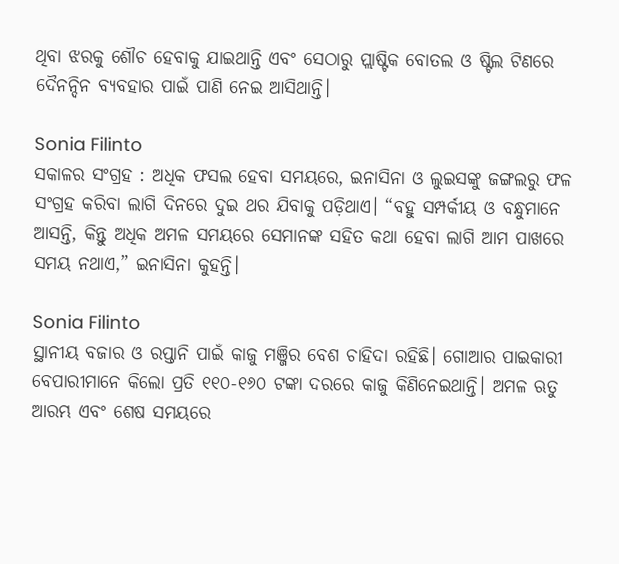ଥିବା ଝରକୁ ଶୌଚ ହେବାକୁ ଯାଇଥାନ୍ତି ଏବଂ ସେଠାରୁ ପ୍ଲାଷ୍ଟିକ ବୋତଲ ଓ ଷ୍ଟିଲ ଟିଣରେ ଦୈନନ୍ଦିନ ବ୍ୟବହାର ପାଇଁ ପାଣି ନେଇ ଆସିଥାନ୍ତି।

Sonia Filinto
ସକାଳର ସଂଗ୍ରହ : ଅଧିକ ଫସଲ ହେବା ସମୟରେ, ଇନାସିନା ଓ ଲୁଇସଙ୍କୁ ଜଙ୍ଗଲରୁ ଫଳ ସଂଗ୍ରହ କରିବା ଲାଗି ଦିନରେ ଦୁଇ ଥର ଯିବାକୁ ପଡ଼ିଥାଏ। “ବହୁ ସମ୍ପର୍କୀୟ ଓ ବନ୍ଧୁମାନେ ଆସନ୍ତି, କିନ୍ତୁ ଅଧିକ ଅମଳ ସମୟରେ ସେମାନଙ୍କ ସହିତ କଥା ହେବା ଲାଗି ଆମ ପାଖରେ ସମୟ ନଥାଏ,” ଇନାସିନା କୁହନ୍ତି।

Sonia Filinto
ସ୍ଥାନୀୟ ବଜାର ଓ ରପ୍ତାନି ପାଇଁ କାଜୁ ମଞ୍ଜିର ବେଶ ଚାହିଦା ରହିଛି। ଗୋଆର ପାଇକାରୀ ବେପାରୀମାନେ କିଲୋ ପ୍ରତି ୧୧୦-୧୬୦ ଟଙ୍କା ଦରରେ କାଜୁ କିଣିନେଇଥାନ୍ତି। ଅମଳ ଋତୁ ଆରମ୍ଭ ଏବଂ ଶେଷ ସମୟରେ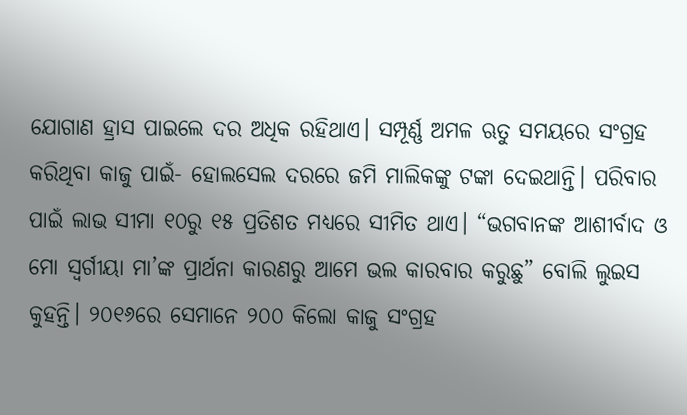ଯୋଗାଣ ହ୍ରାସ ପାଇଲେ ଦର ଅଧିକ ରହିଥାଏ। ସମ୍ପୂର୍ଣ୍ଣ ଅମଳ ଋତୁ ସମୟରେ ସଂଗ୍ରହ କରିଥିବା କାଜୁ ପାଇଁ- ହୋଲସେଲ ଦରରେ ଜମି ମାଲିକଙ୍କୁ ଟଙ୍କା ଦେଇଥାନ୍ତି। ପରିବାର ପାଇଁ ଲାଭ ସୀମା ୧୦ରୁ ୧୫ ପ୍ରତିଶତ ମଧ୍ୟରେ ସୀମିତ ଥାଏ। “ଭଗବାନଙ୍କ ଆଶୀର୍ବାଦ ଓ ମୋ ସ୍ୱର୍ଗୀୟା ମା’ଙ୍କ ପ୍ରାର୍ଥନା କାରଣରୁ ଆମେ ଭଲ କାରବାର କରୁଛୁ” ବୋଲି ଲୁଇସ କୁହନ୍ତି। ୨୦୧୬ରେ ସେମାନେ ୨୦୦ କିଲୋ କାଜୁ ସଂଗ୍ରହ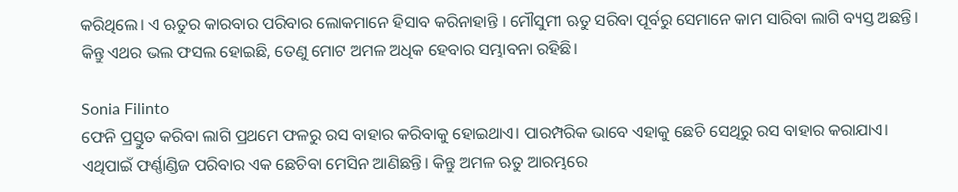କରିଥିଲେ। ଏ ଋତୁର କାରବାର ପରିବାର ଲୋକମାନେ ହିସାବ କରିନାହାନ୍ତି । ମୌସୁମୀ ଋତୁ ସରିବା ପୂର୍ବରୁ ସେମାନେ କାମ ସାରିବା ଲାଗି ବ୍ୟସ୍ତ ଅଛନ୍ତି। କିନ୍ତୁ ଏଥର ଭଲ ଫସଲ ହୋଇଛି, ତେଣୁ ମୋଟ ଅମଳ ଅଧିକ ହେବାର ସମ୍ଭାବନା ରହିଛି।

Sonia Filinto
ଫେନି ପ୍ରସ୍ତୁତ କରିବା ଲାଗି ପ୍ରଥମେ ଫଳରୁ ରସ ବାହାର କରିବାକୁ ହୋଇଥାଏ। ପାରମ୍ପରିକ ଭାବେ ଏହାକୁ ଛେଚି ସେଥିରୁ ରସ ବାହାର କରାଯାଏ। ଏଥିପାଇଁ ଫର୍ଣ୍ଣାଣ୍ଡିଜ ପରିବାର ଏକ ଛେଚିବା ମେସିନ ଆଣିଛନ୍ତି। କିନ୍ତୁ ଅମଳ ଋତୁ ଆରମ୍ଭରେ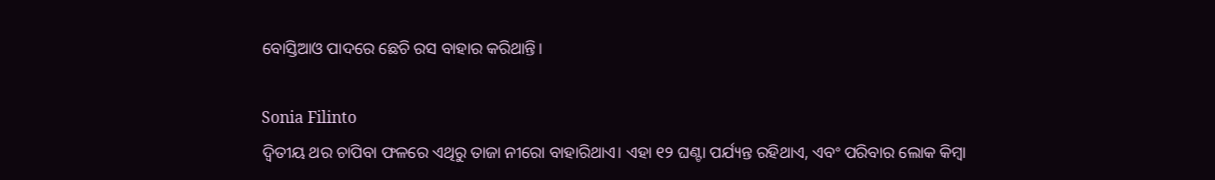ବୋସ୍ତିଆଓ ପାଦରେ ଛେଚି ରସ ବାହାର କରିଥାନ୍ତି।

Sonia Filinto
ଦ୍ୱିତୀୟ ଥର ଚାପିବା ଫଳରେ ଏଥିରୁ ତାଜା ନୀରୋ ବାହାରିଥାଏ। ଏହା ୧୨ ଘଣ୍ଟା ପର୍ଯ୍ୟନ୍ତ ରହିଥାଏ, ଏବଂ ପରିବାର ଲୋକ କିମ୍ବା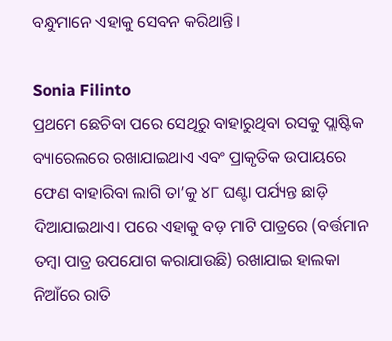ବନ୍ଧୁମାନେ ଏହାକୁ ସେବନ କରିଥାନ୍ତି।

Sonia Filinto
ପ୍ରଥମେ ଛେଚିବା ପରେ ସେଥିରୁ ବାହାରୁଥିବା ରସକୁ ପ୍ଲାଷ୍ଟିକ ବ୍ୟାରେଲରେ ରଖାଯାଇଥାଏ ଏବଂ ପ୍ରାକୃତିକ ଉପାୟରେ ଫେଣ ବାହାରିବା ଲାଗି ତା’କୁ ୪୮ ଘଣ୍ଟା ପର୍ଯ୍ୟନ୍ତ ଛାଡ଼ି ଦିଆଯାଇଥାଏ। ପରେ ଏହାକୁ ବଡ଼ ମାଟି ପାତ୍ରରେ (ବର୍ତ୍ତମାନ ତମ୍ବା ପାତ୍ର ଉପଯୋଗ କରାଯାଉଛି) ରଖାଯାଇ ହାଲକା ନିଆଁରେ ରାତି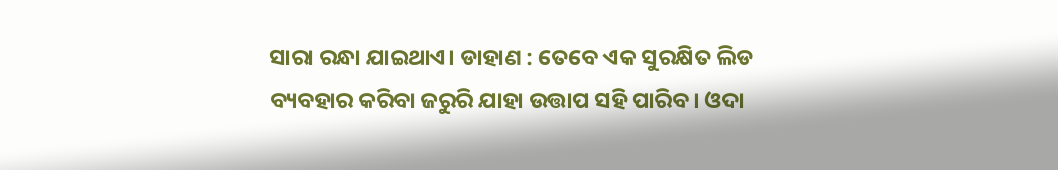ସାରା ରନ୍ଧା ଯାଇଥାଏ। ଡାହାଣ : ତେବେ ଏକ ସୁରକ୍ଷିତ ଲିଡ ବ୍ୟବହାର କରିବା ଜରୁରି ଯାହା ଉତ୍ତାପ ସହି ପାରିବ। ଓଦା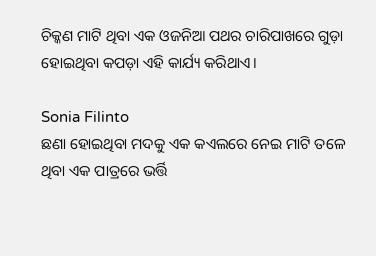ଚିକ୍କଣ ମାଟି ଥିବା ଏକ ଓଜନିଆ ପଥର ଚାରିପାଖରେ ଗୁଡ଼ା ହୋଇଥିବା କପଡ଼ା ଏହି କାର୍ଯ୍ୟ କରିଥାଏ।

Sonia Filinto
ଛଣା ହୋଇଥିବା ମଦକୁ ଏକ କଏଲରେ ନେଇ ମାଟି ତଳେ ଥିବା ଏକ ପାତ୍ରରେ ଭର୍ତ୍ତି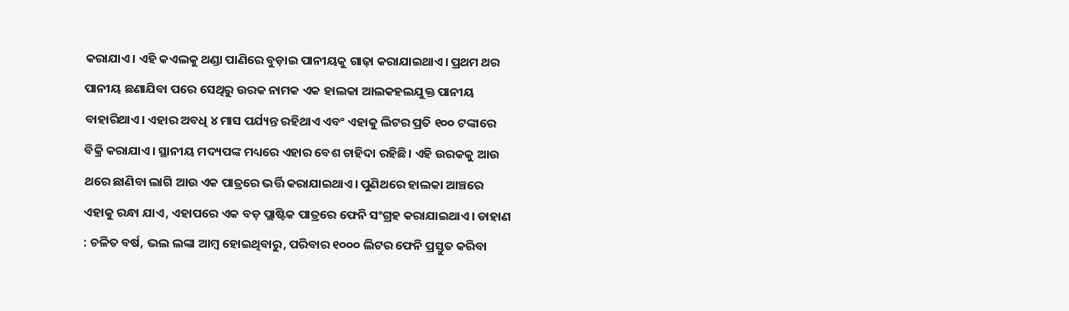କରାଯାଏ। ଏହି କଏଲକୁ ଥଣ୍ଡା ପାଣିରେ ବୁଡ଼ାଇ ପାନୀୟକୁ ଗାଢ଼ା କରାଯାଇଥାଏ। ପ୍ରଥମ ଥର ପାନୀୟ ଛଣାଯିବା ପରେ ସେଥିରୁ ଉରକ ନାମକ ଏକ ହାଲକା ଆଲକହଲଯୁକ୍ତ ପାନୀୟ ବାହାରିଥାଏ। ଏହାର ଅବଧି ୪ ମାସ ପର୍ଯ୍ୟନ୍ତ ରହିଥାଏ ଏବଂ ଏହାକୁ ଲିଟର ପ୍ରତି ୧୦୦ ଟଙ୍କାରେ ବିକ୍ରି କରାଯାଏ। ସ୍ଥାନୀୟ ମଦ୍ୟପଙ୍କ ମଧ୍ୟରେ ଏହାର ବେଶ ଚାହିଦା ରହିଛି। ଏହି ଉରକକୁ ଆଉ ଥରେ ଛାଣିବା ଲାଗି ଆଉ ଏକ ପାତ୍ରରେ ଭର୍ତ୍ତି କରାଯାଇଥାଏ। ପୁଣିଥରେ ହାଲକା ଆଞ୍ଚରେ ଏହାକୁ ରନ୍ଧା ଯାଏ, ଏହାପରେ ଏକ ବଡ଼ ପ୍ଲାଷ୍ଟିକ ପାତ୍ରରେ ଫେନି ସଂଗ୍ରହ କରାଯାଇଥାଏ। ଡାହାଣ : ଚଳିତ ବର୍ଷ, ଭଲ ଲଙ୍କା ଆମ୍ବ ହୋଇଥିବାରୁ, ପରିବାର ୧୦୦୦ ଲିଟର ଫେନି ପ୍ରସ୍ତୁତ କରିବା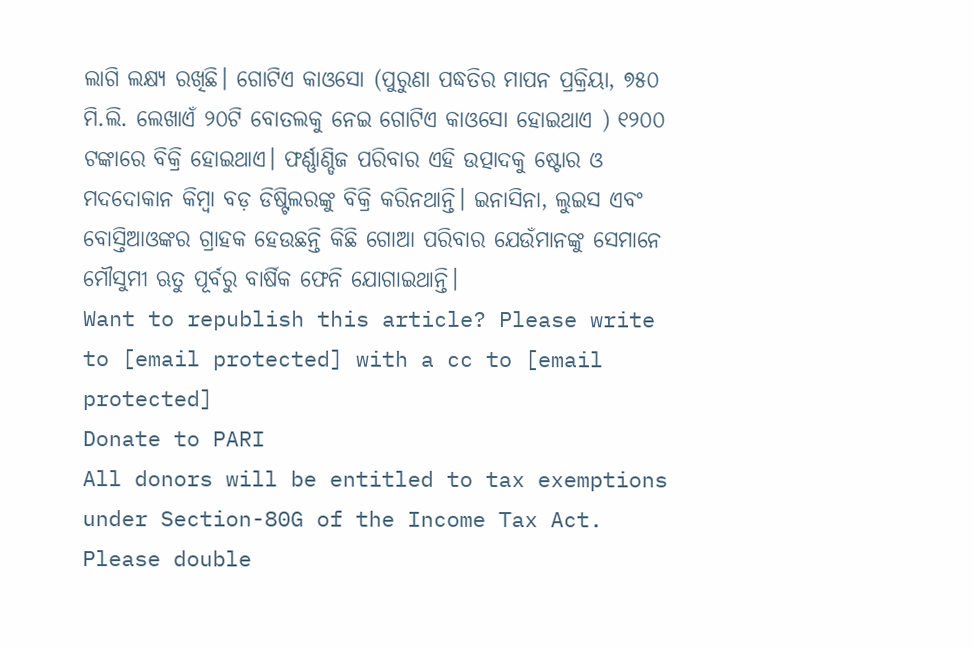ଲାଗି ଲକ୍ଷ୍ୟ ରଖିଛି। ଗୋଟିଏ କାଓସୋ (ପୁରୁଣା ପଦ୍ଧତିର ମାପନ ପ୍ରକ୍ରିୟା, ୭୫୦ ମି.ଲି. ଲେଖାଏଁ ୨୦ଟି ବୋତଲକୁ ନେଇ ଗୋଟିଏ କାଓସୋ ହୋଇଥାଏ ) ୧୨୦୦ ଟଙ୍କାରେ ବିକ୍ରି ହୋଇଥାଏ। ଫର୍ଣ୍ଣାଣ୍ଡିଜ ପରିବାର ଏହି ଉତ୍ପାଦକୁ ଷ୍ଟୋର ଓ ମଦଦୋକାନ କିମ୍ବା ବଡ଼ ଡିଷ୍ଟିଲରଙ୍କୁ ବିକ୍ରି କରିନଥାନ୍ତି। ଇନାସିନା, ଲୁଇସ ଏବଂ ବୋସ୍ତିଆଓଙ୍କର ଗ୍ରାହକ ହେଉଛନ୍ତି କିଛି ଗୋଆ ପରିବାର ଯେଉଁମାନଙ୍କୁ ସେମାନେ ମୌସୁମୀ ଋତୁ ପୂର୍ବରୁ ବାର୍ଷିକ ଫେନି ଯୋଗାଇଥାନ୍ତି।
Want to republish this article? Please write to [email protected] with a cc to [email protected]
Donate to PARI
All donors will be entitled to tax exemptions under Section-80G of the Income Tax Act. Please double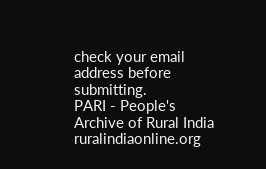check your email address before submitting.
PARI - People's Archive of Rural India
ruralindiaonline.org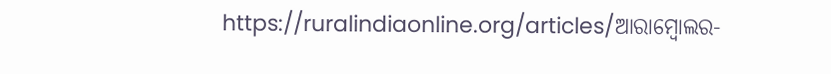https://ruralindiaonline.org/articles/ଆରାମ୍ବୋଲର-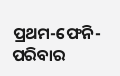ପ୍ରଥମ-ଫେନି-ପରିବାର